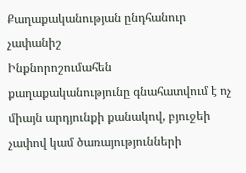Քաղաքականության ընդհանուր չափանիշ
Ինքնորոշումահեն քաղաքականությունը գնահատվում է ոչ միայն արդյունքի քանակով, բյուջեի չափով կամ ծառայությունների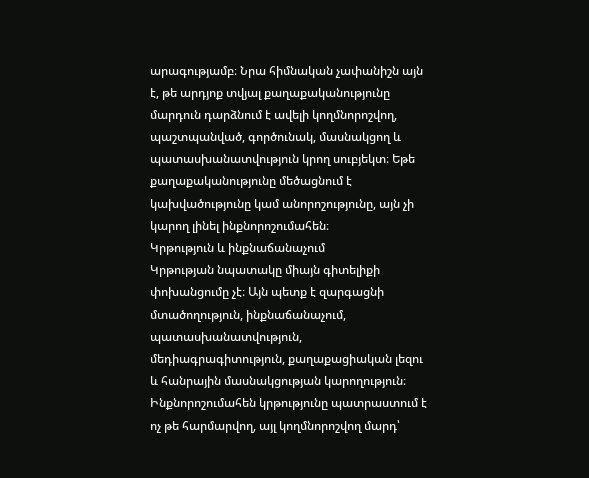արագությամբ։ Նրա հիմնական չափանիշն այն է, թե արդյոք տվյալ քաղաքականությունը մարդուն դարձնում է ավելի կողմնորոշվող, պաշտպանված, գործունակ, մասնակցող և պատասխանատվություն կրող սուբյեկտ։ Եթե քաղաքականությունը մեծացնում է կախվածությունը կամ անորոշությունը, այն չի կարող լինել ինքնորոշումահեն։
Կրթություն և ինքնաճանաչում
Կրթության նպատակը միայն գիտելիքի փոխանցումը չէ։ Այն պետք է զարգացնի մտածողություն, ինքնաճանաչում, պատասխանատվություն, մեդիագրագիտություն, քաղաքացիական լեզու և հանրային մասնակցության կարողություն։ Ինքնորոշումահեն կրթությունը պատրաստում է ոչ թե հարմարվող, այլ կողմնորոշվող մարդ՝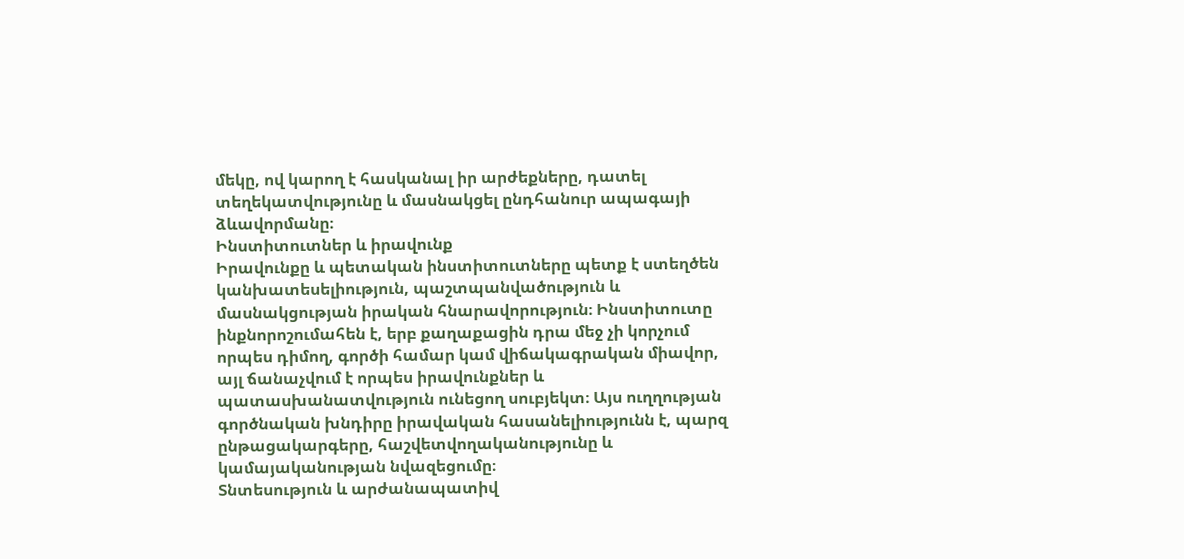մեկը, ով կարող է հասկանալ իր արժեքները, դատել տեղեկատվությունը և մասնակցել ընդհանուր ապագայի ձևավորմանը։
Ինստիտուտներ և իրավունք
Իրավունքը և պետական ինստիտուտները պետք է ստեղծեն կանխատեսելիություն, պաշտպանվածություն և մասնակցության իրական հնարավորություն։ Ինստիտուտը ինքնորոշումահեն է, երբ քաղաքացին դրա մեջ չի կորչում որպես դիմող, գործի համար կամ վիճակագրական միավոր, այլ ճանաչվում է որպես իրավունքներ և պատասխանատվություն ունեցող սուբյեկտ։ Այս ուղղության գործնական խնդիրը իրավական հասանելիությունն է, պարզ ընթացակարգերը, հաշվետվողականությունը և կամայականության նվազեցումը։
Տնտեսություն և արժանապատիվ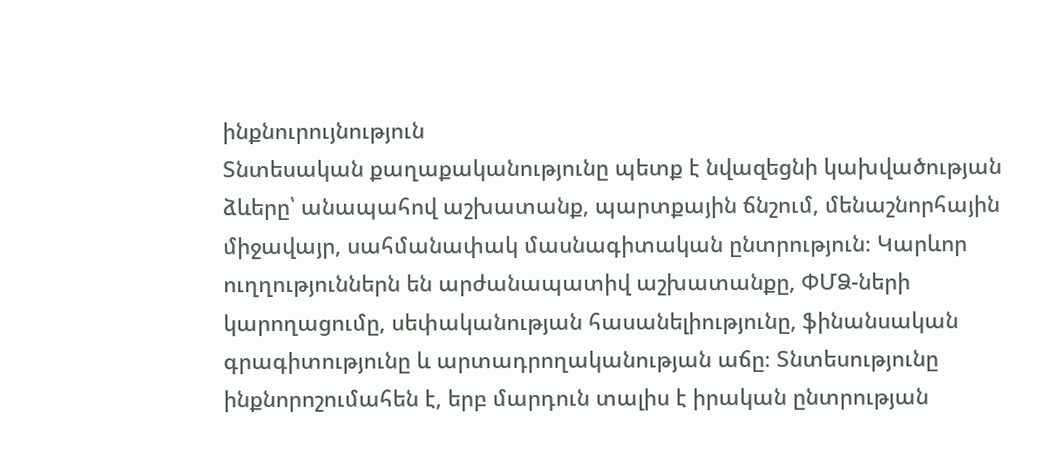ինքնուրույնություն
Տնտեսական քաղաքականությունը պետք է նվազեցնի կախվածության ձևերը՝ անապահով աշխատանք, պարտքային ճնշում, մենաշնորհային միջավայր, սահմանափակ մասնագիտական ընտրություն։ Կարևոր ուղղություններն են արժանապատիվ աշխատանքը, ՓՄՁ-ների կարողացումը, սեփականության հասանելիությունը, ֆինանսական գրագիտությունը և արտադրողականության աճը։ Տնտեսությունը ինքնորոշումահեն է, երբ մարդուն տալիս է իրական ընտրության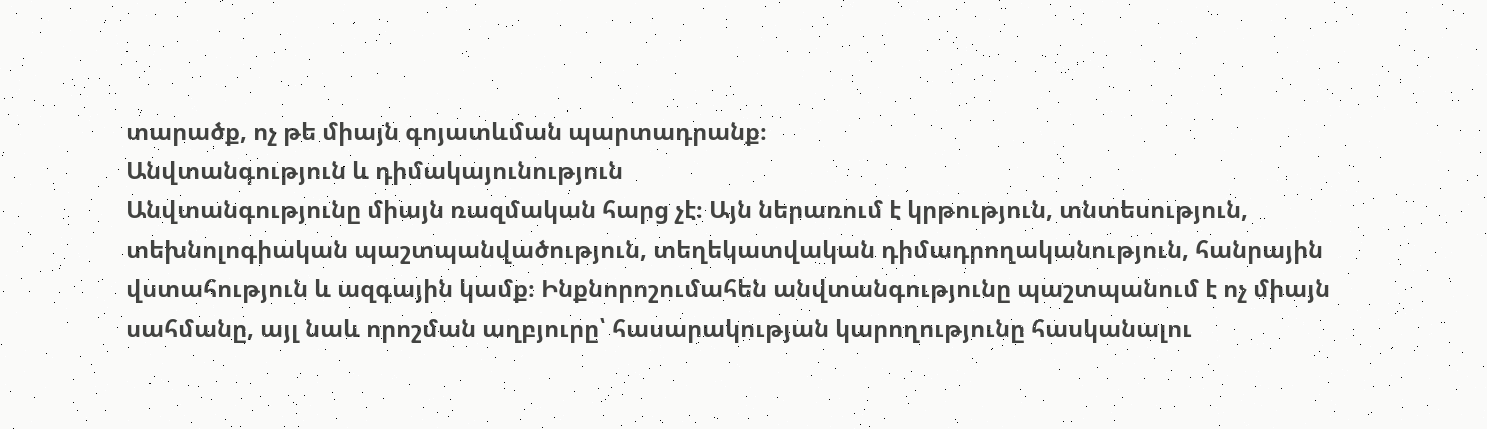տարածք, ոչ թե միայն գոյատևման պարտադրանք։
Անվտանգություն և դիմակայունություն
Անվտանգությունը միայն ռազմական հարց չէ։ Այն ներառում է կրթություն, տնտեսություն, տեխնոլոգիական պաշտպանվածություն, տեղեկատվական դիմադրողականություն, հանրային վստահություն և ազգային կամք։ Ինքնորոշումահեն անվտանգությունը պաշտպանում է ոչ միայն սահմանը, այլ նաև որոշման աղբյուրը՝ հասարակության կարողությունը հասկանալու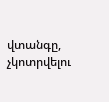վտանգը, չկոտրվելու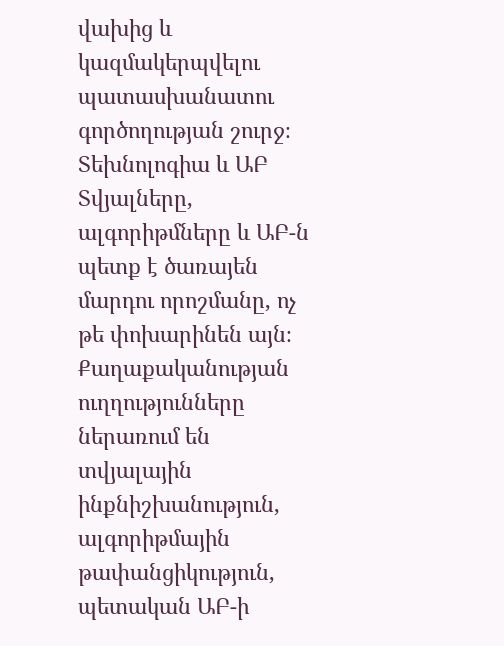վախից և կազմակերպվելու պատասխանատու գործողության շուրջ։
Տեխնոլոգիա և ԱԲ
Տվյալները, ալգորիթմները և ԱԲ-ն պետք է ծառայեն մարդու որոշմանը, ոչ թե փոխարինեն այն։ Քաղաքականության ուղղությունները ներառում են տվյալային ինքնիշխանություն, ալգորիթմային թափանցիկություն, պետական ԱԲ-ի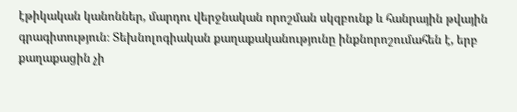էթիկական կանոններ, մարդու վերջնական որոշման սկզբունք և հանրային թվային գրագիտություն։ Տեխնոլոգիական քաղաքականությունը ինքնորոշումահեն է, երբ քաղաքացին չի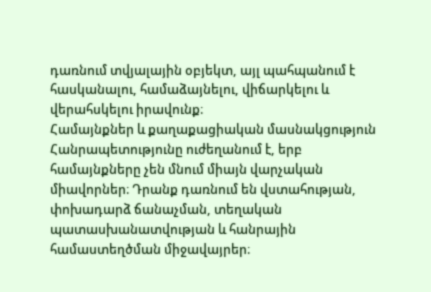դառնում տվյալային օբյեկտ, այլ պահպանում է հասկանալու, համաձայնելու, վիճարկելու և վերահսկելու իրավունք։
Համայնքներ և քաղաքացիական մասնակցություն
Հանրապետությունը ուժեղանում է, երբ համայնքները չեն մնում միայն վարչական միավորներ։ Դրանք դառնում են վստահության, փոխադարձ ճանաչման, տեղական պատասխանատվության և հանրային համաստեղծման միջավայրեր։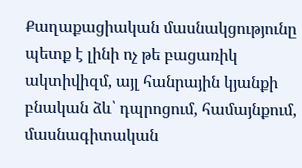Քաղաքացիական մասնակցությունը պետք է լինի ոչ թե բացառիկ ակտիվիզմ, այլ հանրային կյանքի բնական ձև՝ դպրոցում, համայնքում, մասնագիտական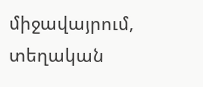միջավայրում, տեղական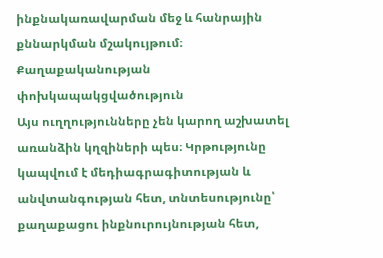ինքնակառավարման մեջ և հանրային քննարկման մշակույթում։
Քաղաքականության փոխկապակցվածություն
Այս ուղղությունները չեն կարող աշխատել առանձին կղզիների պես։ Կրթությունը կապվում է մեդիագրագիտության և անվտանգության հետ, տնտեսությունը՝ քաղաքացու ինքնուրույնության հետ,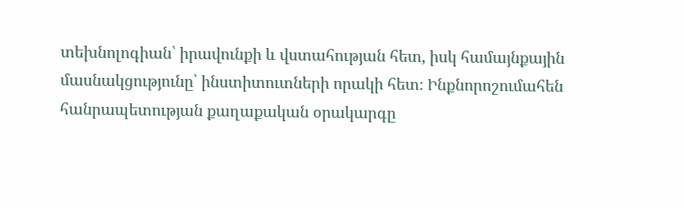տեխնոլոգիան՝ իրավունքի և վստահության հետ, իսկ համայնքային մասնակցությունը՝ ինստիտուտների որակի հետ։ Ինքնորոշումահեն հանրապետության քաղաքական օրակարգը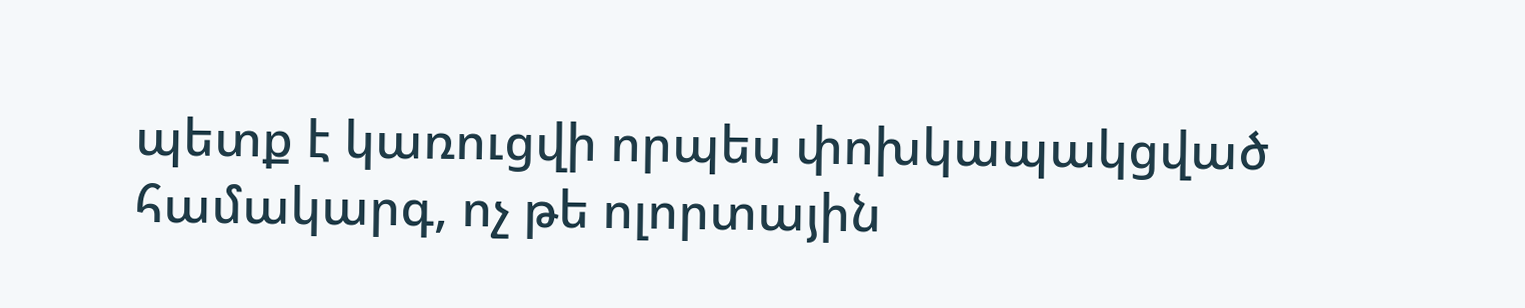պետք է կառուցվի որպես փոխկապակցված համակարգ, ոչ թե ոլորտային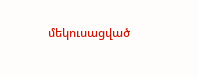մեկուսացված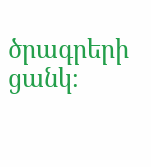ծրագրերի ցանկ։